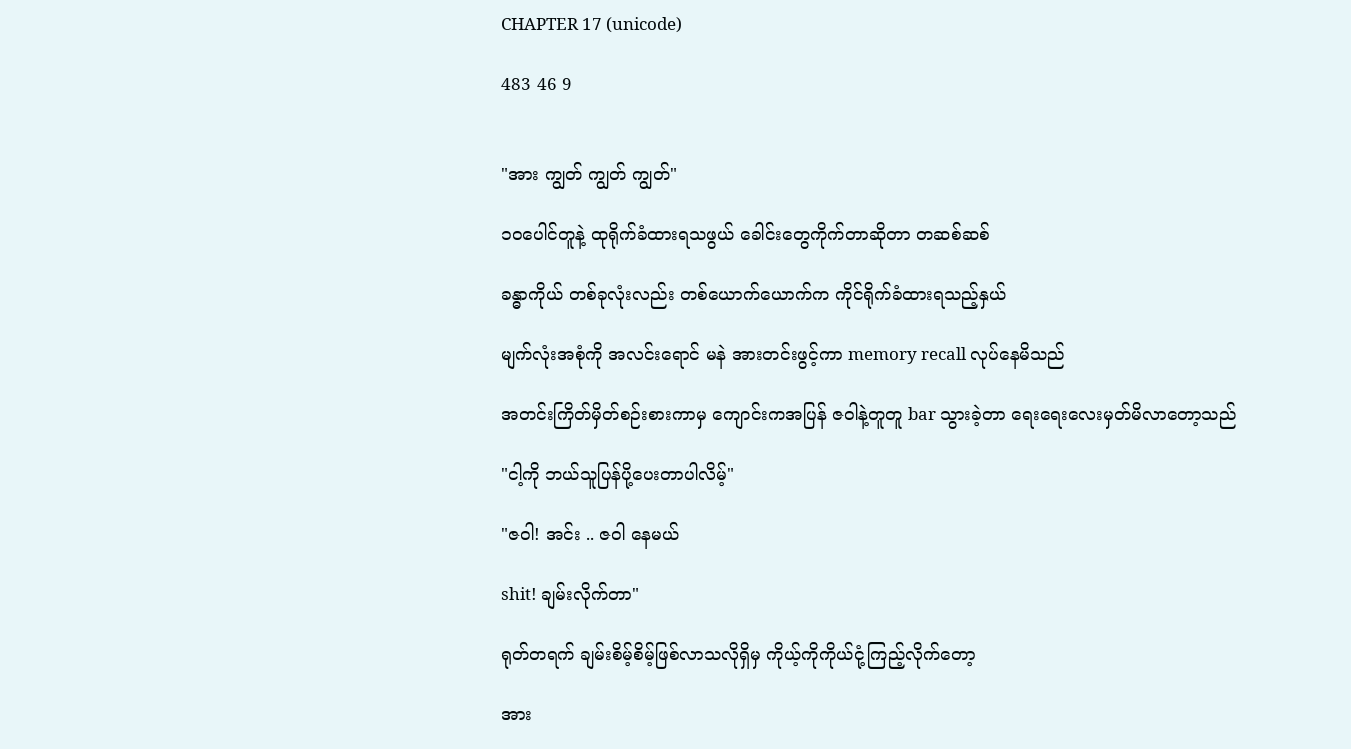CHAPTER 17 (unicode)

483 46 9


"အား ကျွတ် ကျွတ် ကျွတ်"

၁၀ပေါင်တူနဲ့ ထုရိုက်ခံထားရသဖွယ် ခေါင်းတွေကိုက်တာဆိုတာ တဆစ်ဆစ်

ခန္ဓာကိုယ် တစ်ခုလုံးလည်း တစ်ယောက်ယောက်က ကိုင်ရိုက်ခံထားရသည့်နှယ်

မျက်လုံးအစုံကို အ‌လင်းရောင် မနဲ အားတင်းဖွင့်ကာ memory recall လုပ်နေမိသည်

အတင်းကြိတ်မှိတ်စဉ်းစားကာမှ ကျောင်းကအပြန် ဇဝါနဲ့တူတူ bar သွားခဲ့တာ ရေးရေးလေးမှတ်မိလာတော့သည်

"ငါ့ကို ဘယ်သူပြန်ပို့ပေးတာပါလိမ့်"

"ဇဝါ! အင်း .. ဇဝါ နေမယ်

shit! ချမ်းလိုက်တာ"

ရုတ်တရက် ချမ်းစိမ့်စိမ့်ဖြစ်လာသလိုရှိမှ ကိုယ့်ကိုကိုယ်ငုံ့ကြည့်လိုက်တော့

အား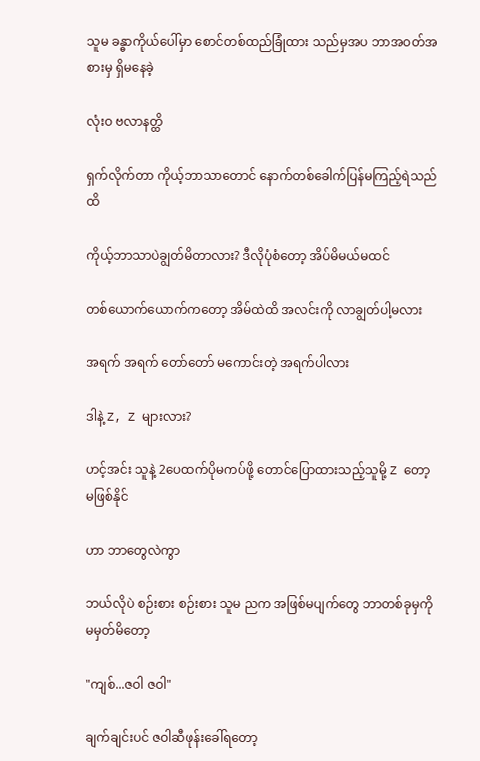သူမ ခန္ဓာကိုယ်ပေါ်မှာ စောင်တစ်ထည်ခြုံထား သည်မှအပ ဘာအဝတ်အစားမှ ရှိမနေခဲ့

လုံးဝ ဗလာနတ္ထိ

ရှက်လိုက်တာ ကိုယ့်ဘာသာတောင် နောက်တစ်ခေါက်ပြန်မကြည့်ရဲသည်ထိ

ကိုယ့်ဘာသာပဲချွတ်မိတာလား? ဒီလိုပုံစံတော့ အိပ်မိမယ်မထင်

တစ်ယောက်ယောက်ကတော့ အိမ်ထဲထိ အလင်းကို လာချွတ်ပါ့မလား

အရက် အရက် တော်တော် မကောင်းတဲ့ အရက်ပါလား

ဒါနဲ့ Z, Z များလား?

ဟင့်အင်း သူနဲ့ 2ပေထက်ပိုမကပ်ဖို့‌ တောင်ပြောထားသည့်သူမို့ Z တော့ မဖြစ်နိုင်

ဟာ ဘာတွေလဲကွာ

ဘယ်လိုပဲ စဉ်းစား စဉ်းစား သူမ ညက အဖြစ်မပျက်တွေ ဘာတစ်ခုမှကို မမှတ်မိတော့

"ကျစ်...ဇဝါ ဇဝါ"

ချက်ချင်းပင် ဇဝါဆီဖုန်းခေါ်ရတော့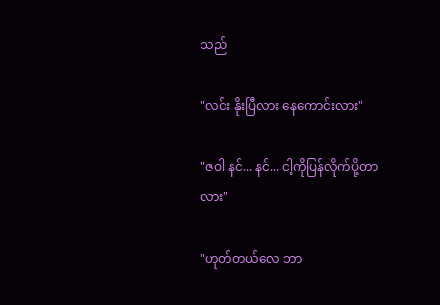သည်

"လင်း နိုးပြီလား နေကောင်းလား"

"ဇဝါ နင်... နင်... ငါ့ကိုပြန်လိုက်ပို့တာလား"

"ဟုတ်တယ်လေ ဘာ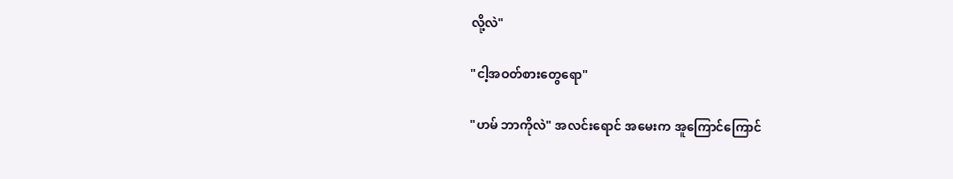လို့လဲ"

"ငါ့အဝတ်စားတွေရော"

"ဟမ် ဘာကိုလဲ" အလင်းရောင် အမေးက အူကြောင်ကြောင်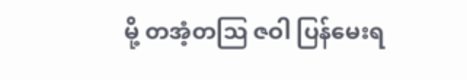မို့ တအံ့တဩ ဇဝါ ပြန်မေးရ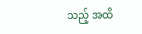သည့် အထိ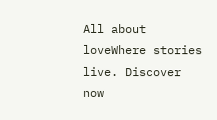All about loveWhere stories live. Discover now